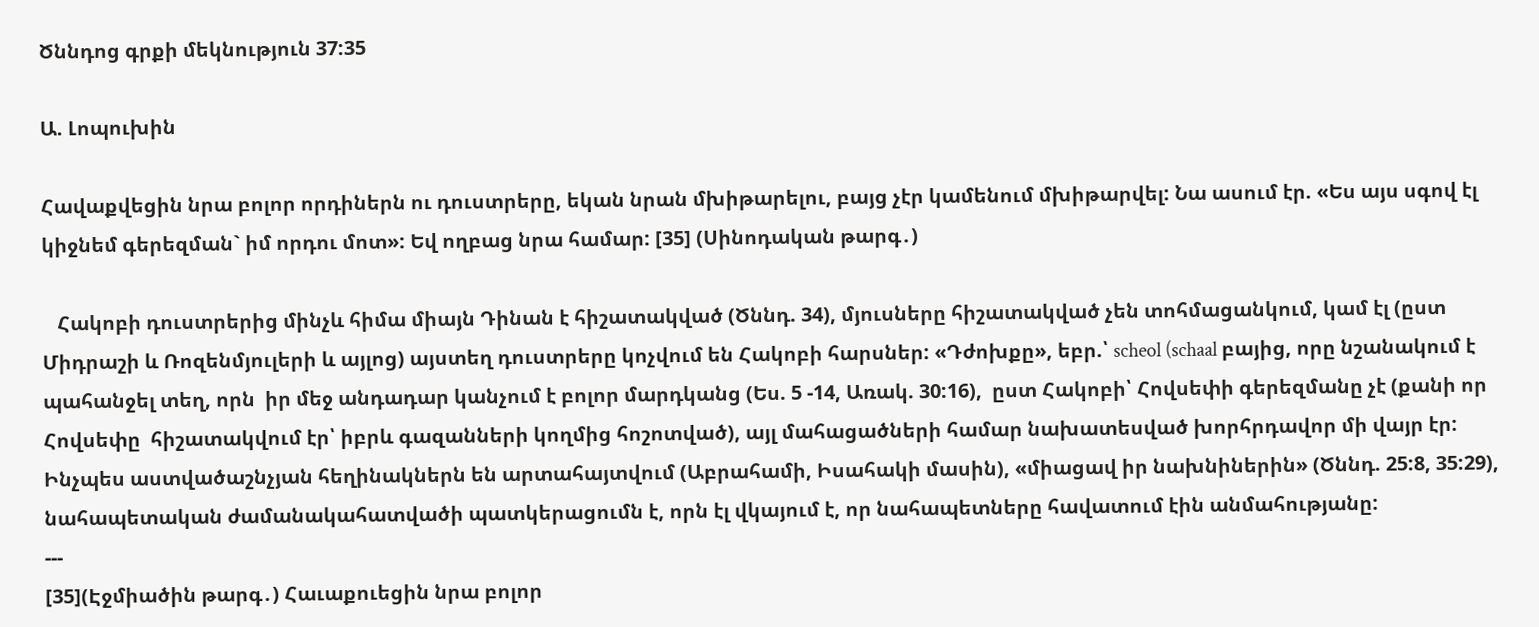Ծննդոց գրքի մեկնություն 37:35

Ա. Լոպուխին

Հավաքվեցին նրա բոլոր որդիներն ու դուստրերը, եկան նրան մխիթարելու, բայց չէր կամենում մխիթարվել: Նա ասում էր. «Ես այս սգով էլ կիջնեմ գերեզման` իմ որդու մոտ»: Եվ ողբաց նրա համար: [35] (Սինոդական թարգ․)

   Հակոբի դուստրերից մինչև հիմա միայն Դինան է հիշատակված (Ծննդ. 34), մյուսները հիշատակված չեն տոհմացանկում, կամ էլ (ըստ Միդրաշի և Ռոզենմյուլերի և այլոց) այստեղ դուստրերը կոչվում են Հակոբի հարսներ: «Դժոխքը», եբր.՝ scheol (schaal բայից, որը նշանակում է պահանջել տեղ, որն  իր մեջ անդադար կանչում է բոլոր մարդկանց (Ես. 5 -14, Առակ. 30:16),  ըստ Հակոբի՝ Հովսեփի գերեզմանը չէ (քանի որ Հովսեփը  հիշատակվում էր՝ իբրև գազանների կողմից հոշոտված), այլ մահացածների համար նախատեսված խորհրդավոր մի վայր էր: Ինչպես աստվածաշնչյան հեղինակներն են արտահայտվում (Աբրահամի, Իսահակի մասին), «միացավ իր նախնիներին» (Ծննդ. 25:8, 35:29), նահապետական ժամանակահատվածի պատկերացումն է, որն էլ վկայում է, որ նահապետները հավատում էին անմահությանը:
---
[35](Էջմիածին թարգ․) Հաւաքուեցին նրա բոլոր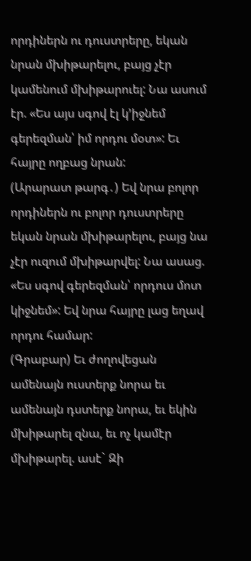որդիներն ու դուստրերը, եկան նրան մխիթարելու, բայց չէր կամենում մխիթարուել: Նա ասում էր. «Ես այս սգով էլ կ՚իջնեմ գերեզման՝ իմ որդու մօտ»: Եւ հայրը ողբաց նրան:
(Արարատ թարգ․) Եվ նրա բոլոր որդիներն ու բոլոր դուստրերը եկան նրան մխիթարելու, բայց նա չէր ուզում մխիթարվել: Նա ասաց. «Ես սգով գերեզման՝ որդուս մոտ կիջնեմ»: Եվ նրա հայրը լաց եղավ որդու համար:
(Գրաբար) Եւ ժողովեցան ամենայն ուստերք նորա եւ ամենայն դստերք նորա, եւ եկին մխիթարել զնա, եւ ոչ կամէր մխիթարել. ասէ` Զի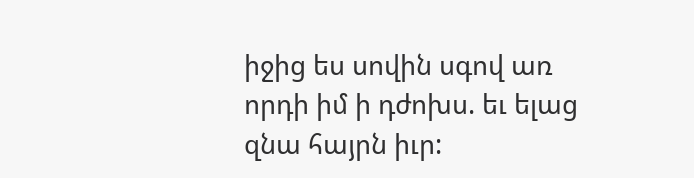իջից ես սովին սգով առ որդի իմ ի դժոխս. եւ ելաց զնա հայրն իւր: